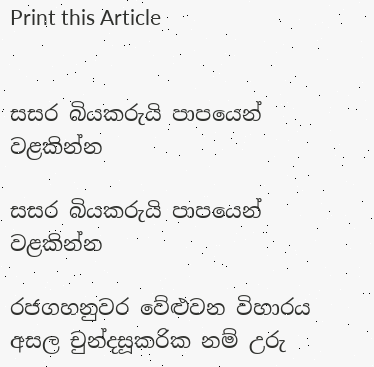Print this Article


සසර බියකරුයි පාපයෙන් වළකින්න

සසර බියකරුයි පාපයෙන් වළකින්න

රජගහනුවර වේළුවන විහාරය අසල චුන්දසූකරික නම් උරු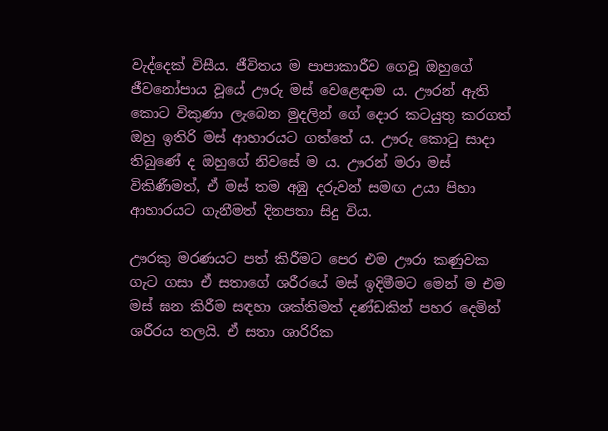වැද්දෙක් විසීය. ජීවිතය ම පාපාකාරීව ගෙවූ ඔහුගේ ජීවනෝපාය වූයේ ඌරු මස් වෙළෙඳාම ය. ඌරන් ඇති කොට විකුණා ලැබෙන මුදලින් ගේ දොර කටයුතු කරගත් ඔහු ඉතිරි මස් ආහාරයට ගත්තේ ය. ඌරු කොටු සාදා තිබුණේ ද ඔහුගේ නිවසේ ම ය. ඌරන් මරා මස් විකිණීමත්, ඒ මස් තම අඹු දරුවන් සමඟ උයා පිහා ආහාරයට ගැනීමත් දිනපතා සිදු විය.

ඌරකු මරණයට පත් කිරීමට පෙර එම ඌරා කණුවක ගැට ගසා ඒ සතාගේ ශරීරයේ මස් ඉදිමීමට මෙන් ම එම මස් ඝන කිරීම සඳහා ශක්තිමත් දණ්ඩකින් පහර දෙමින් ශරීරය තලයි. ඒ සතා ශාරිරික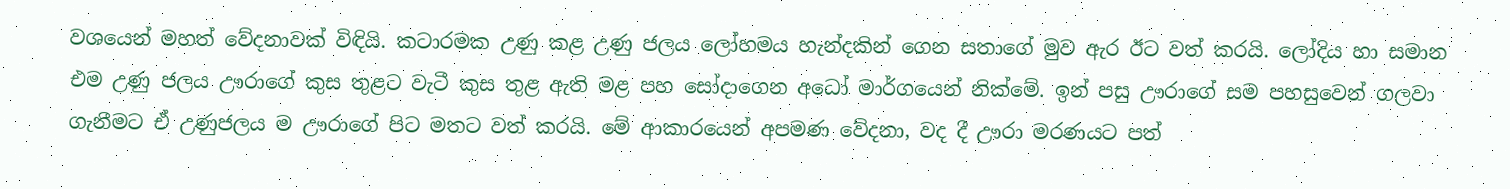වශයෙන් මහත් වේදනාවක් විඳියි. කටාරමක උණු කළ උණු ජලය ලෝහමය හැන්දකින් ගෙන සතාගේ මුව ඇර ඊට වත් කරයි. ලෝදිය හා සමාන එම උණු ජලය ඌරාගේ කුස තුළට වැටී කුස තුළ ඇති මළ පහ සෝදාගෙන අධෝ මාර්ගයෙන් නික්මේ. ඉන් පසු ඌරාගේ සම පහසුවෙන් ගලවා ගැනීමට ඒ උණුජලය ම ඌරාගේ පිට මතට වත් කරයි. මේ ආකාරයෙන් අපමණ වේදනා, වද දී ඌරා මරණයට පත්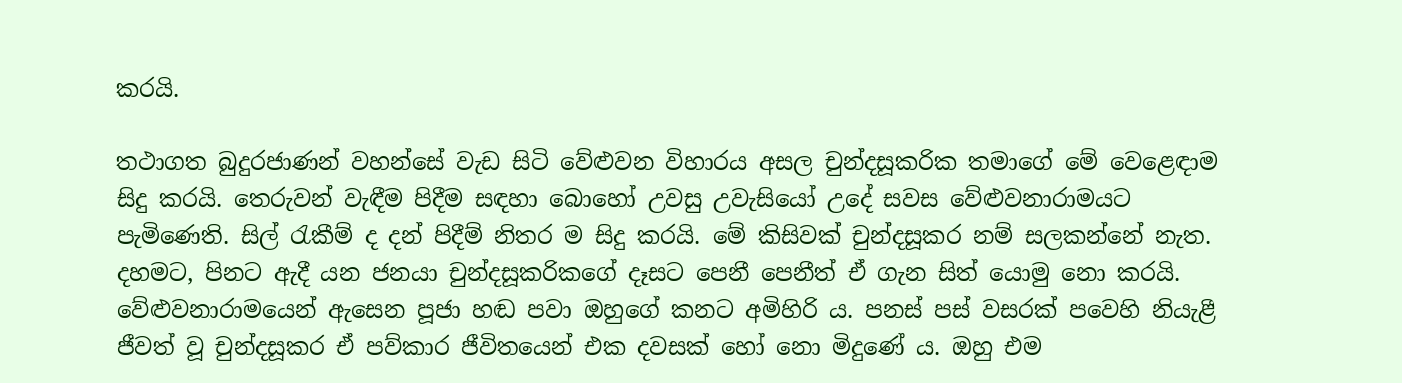කරයි.

තථාගත බුදුරජාණන් වහන්සේ වැඩ සිටි වේළුවන විහාරය අසල චුන්දසූකරික තමාගේ මේ වෙළෙඳාම සිදු කරයි. තෙරුවන් වැඳීම පිදීම සඳහා බොහෝ උවසු උවැසියෝ උදේ සවස වේළුවනාරාමයට පැමිණෙති. සිල් රැකීම් ද දන් පිදීම් නිතර ම සිදු කරයි. මේ කිසිවක් චුන්දසූකර නම් සලකන්නේ නැත. දහමට, පිනට ඇදී යන ජනයා චුන්දසූකරිකගේ දෑසට පෙනී පෙනීත් ඒ ගැන සිත් යොමු නො කරයි. වේළුවනාරාමයෙන් ඇසෙන පූජා හඬ පවා ඔහුගේ කනට අමිහිරි ය. පනස් පස් වසරක් පවෙහි නියැළී ජීවත් වූ චුන්දසූකර ඒ පව්කාර ජීවිතයෙන් එක දවසක් හෝ නො මිදුණේ ය. ඔහු එම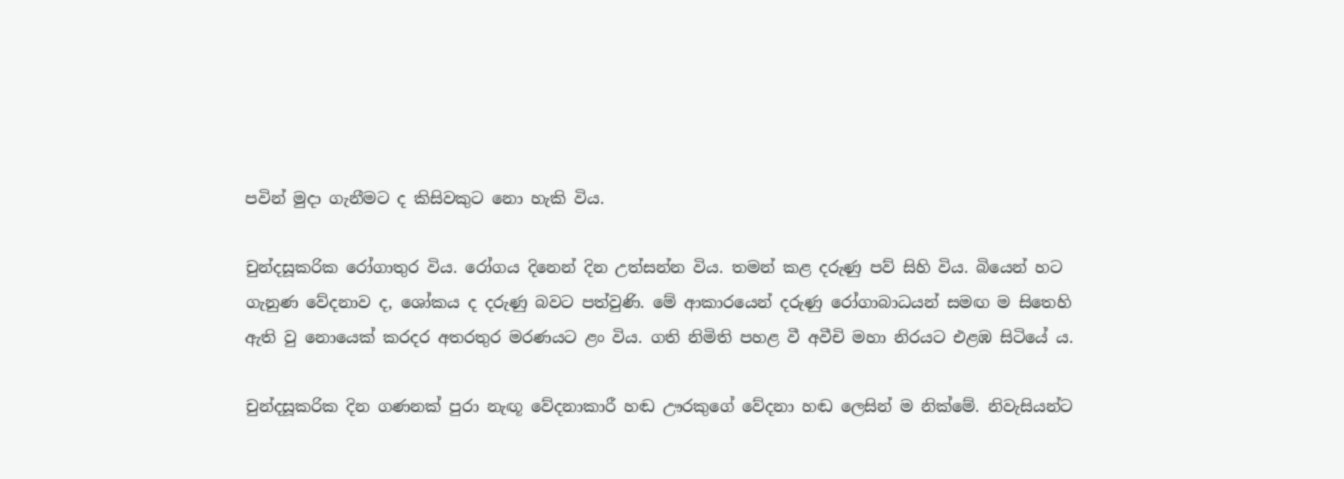පවින් මුදා ගැනීමට ද කිසිවකුට නො හැකි විය.

චුන්දසූකරික රෝගාතුර විය. රෝගය දිනෙන් දින උත්සන්න විය. තමන් කළ දරුණු පව් සිහි විය. බියෙන් හට ගැනුණ වේදනාව ද, ශෝකය ද දරුණු බවට පත්වුණි. මේ ආකාරයෙන් දරුණු රෝගාබාධයන් සමඟ ම සිතෙහි ඇති වු නොයෙක් කරදර අතරතුර මරණයට ළං විය. ගති නිමිති පහළ වී අවීචි මහා නිරයට එළඹ සිටියේ ය.

චුන්දසූකරික දින ගණනක් පුරා නැඟූ වේදනාකාරී හඬ ඌරකුගේ වේදනා හඬ ලෙසින් ම නික්මේ. නිවැසියන්ට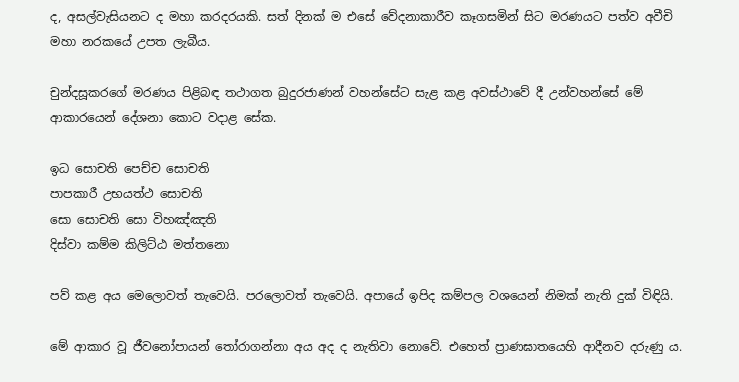ද, අසල්වැසියනට ද මහා කරදරයකි. සත් දිනක් ම එසේ වේදනාකාරීව කෑගසමින් සිට මරණයට පත්ව අවීචි මහා නරකයේ උපත ලැබීය.

චුන්දසූකරගේ මරණය පිළිබඳ තථාගත බුදුරජාණන් වහන්සේට සැළ කළ අවස්ථාවේ දී උන්වහන්සේ මේ ආකාරයෙන් දේශනා කොට වදාළ සේක.

ඉධ සොචති පෙච්ච සොචති
පාපකාරී උභයත්ථ සොචති
සො සොචති සො විහඤ්ඤති
දිස්වා කම්ම කිලිට්ඨ මත්තනො

පව් කළ අය මෙලොවත් තැවෙයි. පරලොවත් තැවෙයි. අපායේ ඉපිද කම්පල වශයෙන් නිමක් නැති දුක් විඳියි.

මේ ආකාර වූ ජීවනෝපායන් තෝරාගන්නා අය අද ද නැතිවා නොවේ. එහෙත් ප්‍රාණඝාතයෙහි ආදීනව දරුණු ය.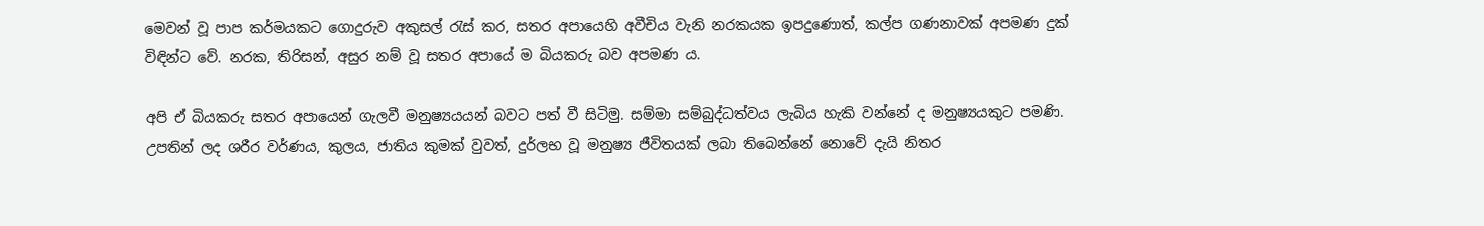මෙවන් වූ පාප කර්මයකට ගොදුරුව අකුසල් රැස් කර, සතර අපායෙහි අවීචිය වැනි නරකයක ඉපදුණොත්, කල්ප ගණනාවක් අපමණ දුක් විඳින්ට වේ. නරක, තිරිසන්, අසුර නම් වූ සතර අපායේ ම බියකරු බව අපමණ ය.

අපි ඒ බියකරු සතර අපායෙන් ගැලවී මනුෂ්‍යයයන් බවට පත් වී සිටිමු. සම්මා සම්බුද්ධත්වය ලැබිය හැකි වන්නේ ද මනුෂ්‍යයකුට පමණි. උපතින් ලද ශරීර වර්ණය, කුලය, ජාතිය කුමක් වුවත්, දුර්ලභ වූ මනුෂ්‍ය ජීවිතයක් ලබා තිබෙන්නේ නොවේ දැයි නිතර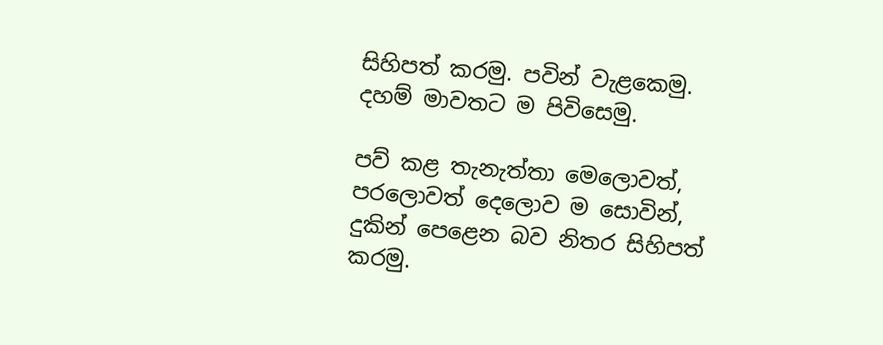සිහිපත් කරමු. පවින් වැළකෙමු. දහම් මාවතට ම පිවිසෙමු.

පව් කළ තැනැත්තා මෙලොවත්, පරලොවත් දෙලොව ම සොවින්, දුකින් පෙළෙන බව නිතර සිහිපත් කරමු.